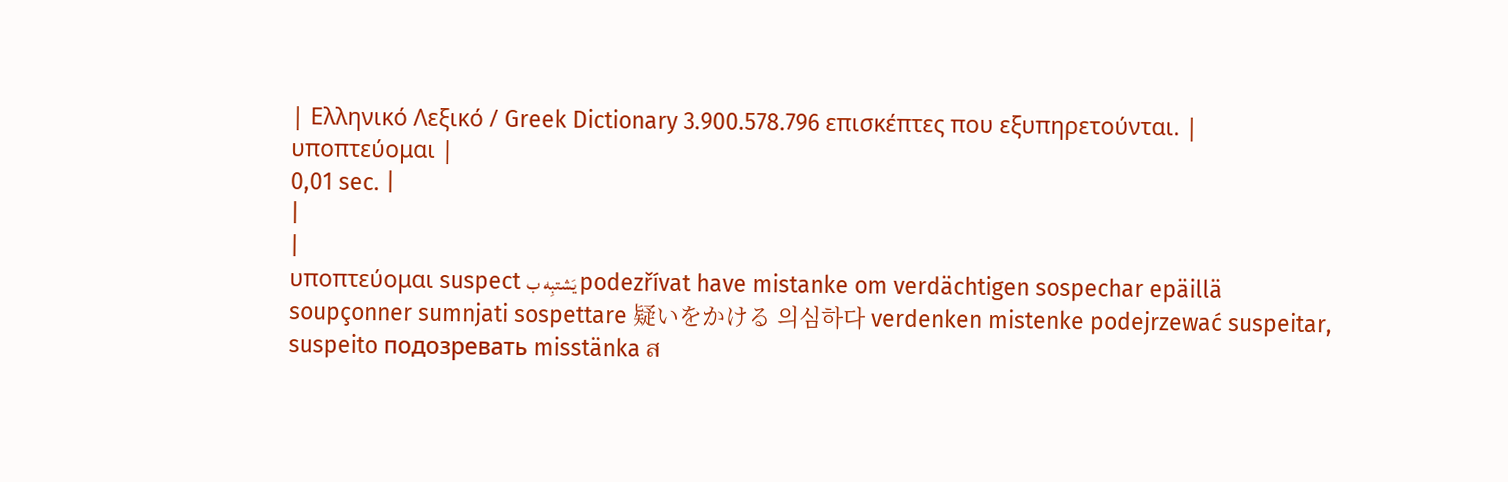| Ελληνικό Λεξικό / Greek Dictionary 3.900.578.796 επισκέπτες που εξυπηρετούνται. |
υποπτεύομαι |
0,01 sec. |
|
|
υποπτεύομαι suspect يَشتبِه ب podezřívat have mistanke om verdächtigen sospechar epäillä soupçonner sumnjati sospettare 疑いをかける 의심하다 verdenken mistenke podejrzewać suspeitar, suspeito подозревать misstänka ส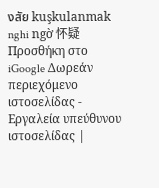งสัย kuşkulanmak nghi ngờ 怀疑
Προσθήκη στο iGoogle Δωρεάν περιεχόμενο ιστοσελίδας - Εργαλεία υπεύθυνου ιστοσελίδας |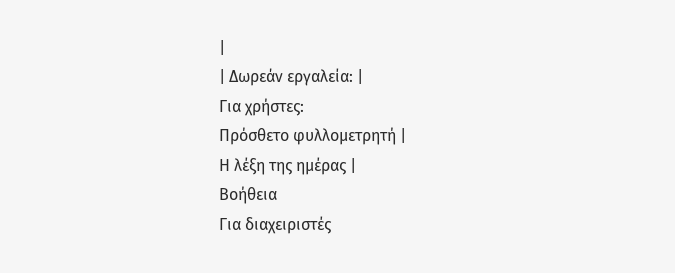|
| Δωρεάν εργαλεία: |
Για χρήστες:
Πρόσθετο φυλλομετρητή |
Η λέξη της ημέρας |
Βοήθεια
Για διαχειριστές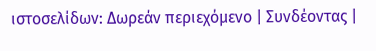ιστοσελίδων: Δωρεάν περιεχόμενο | Συνδέοντας |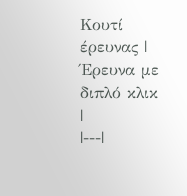Κουτί έρευνας | Έρευνα με διπλό κλικ |
|---|